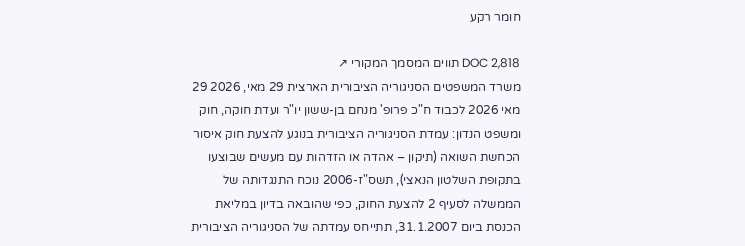חומר רקע

DOC 2,818 תווים המסמך המקורי ↗
משרד המשפטים הסניגוריה הציבורית הארצית 29 מאי, 2026 29 מאי 2026 לכבוד ח"כ פרופ' מנחם בן-ששון יו"ר ועדת חוקה, חוק ומשפט הנדון: עמדת הסניגוריה הציבורית בנוגע להצעת חוק איסור הכחשת השואה (תיקון – אהדה או הזדהות עם מעשים שבוצעו בתקופת השלטון הנאצי), תשס"ז-2006 נוכח התנגדותה של הממשלה לסעיף 2 להצעת החוק, כפי שהובאה בדיון במליאת הכנסת ביום 31.1.2007, תתייחס עמדתה של הסניגוריה הציבורית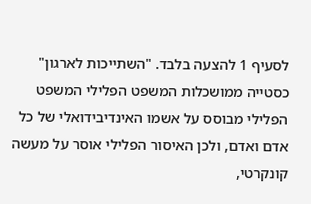לסעיף 1 להצעה בלבד. "השתייכות לארגון" כסטייה ממושכלות המשפט הפלילי המשפט הפלילי מבוסס על אשמו האינדיבידואלי של כל אדם ואדם, ולכן האיסור הפלילי אוסר על מעשה קונקרטי,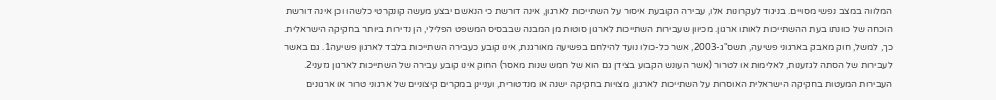המלווה במצב נפשי מסויים. בניגוד לעקרונות אלו, עבירה הקובעת איסור על השתייכות לארגון, אינה דורשת כי הנאשם יבצע מעשה קונקרטי כלשהו וכן אינה דורשת הוכחה של כוונתו בעת ההשתייכות לאותו ארגון. מכיוון שעבירות השתייכות לארגון סוטות מן המבנה שבבסיס המשפט הפלילי, הן נדירות ביותר בחקיקה הישראלית. כך, למשל, חוק מאבק בארגוני פשיעה, תשס"ג-2003, אשר כל-כולו נועד להילחם בפשיעה מאורגנת, אינו קובע כעבירה השתייכות בלבד לארגון פשיעה1. גם באשר לעבירות של הסתה לגזענות, לאלימות או לטרור (אשר העונש הקבוע בצידן גם הוא של חמש שנות מאסר) החוק אינו קובע עבירה של השתייכות לארגון גזעני2. העבירות המעטות בחקיקה הישראלית האוסרות על השתייכות לארגון, מצויות בחקיקה ישנה או מנדטורית, ועניינן במקרים קיצוניים של ארגוני טרור או ארגונים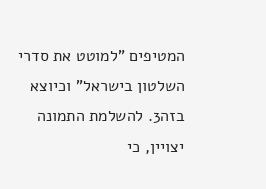המטיפים "למוטט את סדרי השלטון בישראל" וכיוצא בזה3. להשלמת התמונה יצויין, כי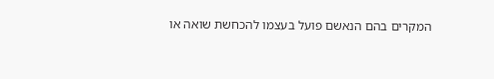המקרים בהם הנאשם פועל בעצמו להכחשת שואה או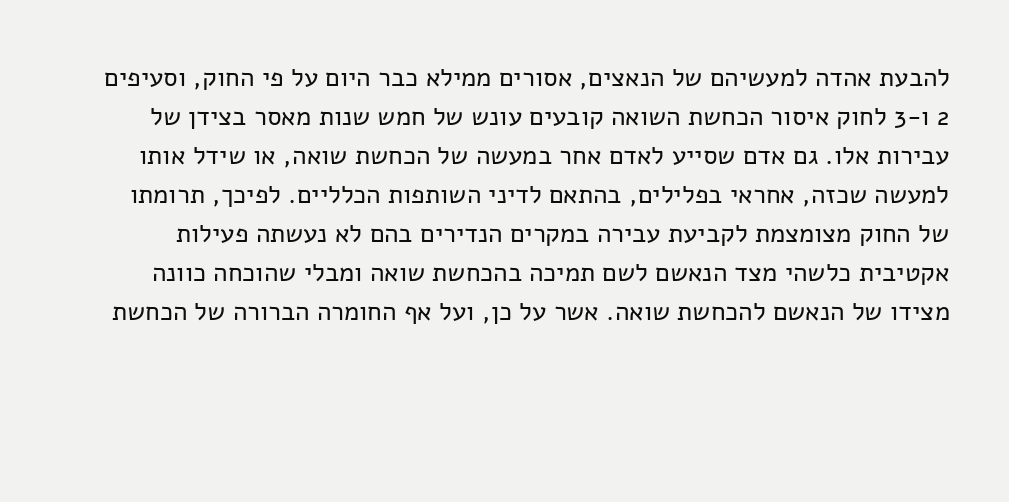להבעת אהדה למעשיהם של הנאצים, אסורים ממילא כבר היום על פי החוק, וסעיפים 2 ו-3 לחוק איסור הכחשת השואה קובעים עונש של חמש שנות מאסר בצידן של עבירות אלו. גם אדם שסייע לאדם אחר במעשה של הכחשת שואה, או שידל אותו למעשה שכזה, אחראי בפלילים, בהתאם לדיני השותפות הכלליים. לפיכך, תרומתו של החוק מצומצמת לקביעת עבירה במקרים הנדירים בהם לא נעשתה פעילות אקטיבית כלשהי מצד הנאשם לשם תמיכה בהכחשת שואה ומבלי שהוכחה כוונה מצידו של הנאשם להכחשת שואה. אשר על כן, ועל אף החומרה הברורה של הכחשת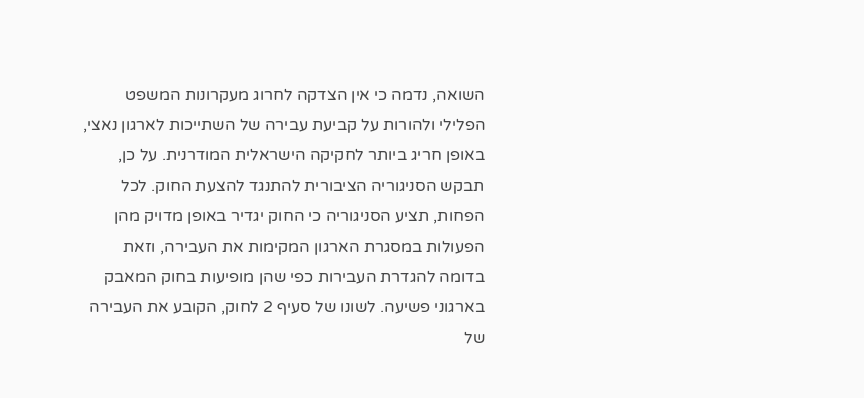השואה, נדמה כי אין הצדקה לחרוג מעקרונות המשפט הפלילי ולהורות על קביעת עבירה של השתייכות לארגון נאצי, באופן חריג ביותר לחקיקה הישראלית המודרנית. על כן, תבקש הסניגוריה הציבורית להתנגד להצעת החוק. לכל הפחות, תציע הסניגוריה כי החוק יגדיר באופן מדויק מהן הפעולות במסגרת הארגון המקימות את העבירה, וזאת בדומה להגדרת העבירות כפי שהן מופיעות בחוק המאבק בארגוני פשיעה. לשונו של סעיף 2 לחוק, הקובע את העבירה של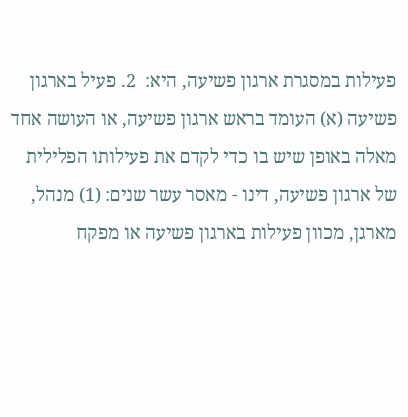פעילות במסגרת ארגון פשיעה, היא:  2. פעיל בארגון פשיעה (א) העומד בראש ארגון פשיעה, או העושה אחד מאלה באופן שיש בו כדי לקדם את פעילותו הפלילית של ארגון פשיעה, דינו - מאסר עשר שנים: (1) מנהל, מארגן, מכוון פעילות בארגון פשיעה או מפקח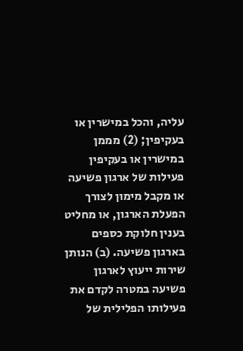עליה, והכל במישרין או בעקיפין; (2) מממן במישרין או בעקיפין פעילות של ארגון פשיעה או מקבל מימון לצורך הפעלת הארגון, או מחליט בענין חלוקת כספים בארגון פשיעה. (ב) הנותן שירות ייעוץ לארגון פשיעה במטרה לקדם את פעילותו הפלילית של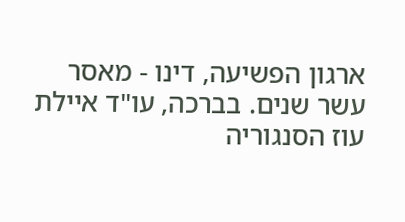ארגון הפשיעה, דינו - מאסר עשר שנים. בברכה, עו"ד איילת עוז הסנגוריה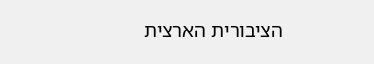הציבורית הארצית